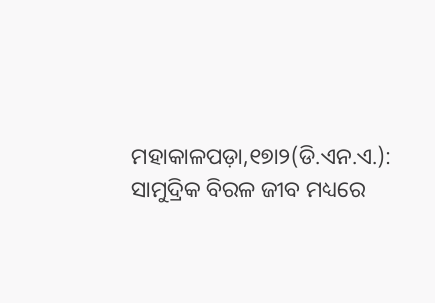ମହାକାଳପଡ଼ା,୧୭ା୨(ଡି.ଏନ.ଏ.): ସାମୁଦ୍ରିକ ବିରଳ ଜୀବ ମଧ୍ୟରେ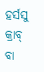ହର୍ସସୁ କ୍ରାବ୍ ବା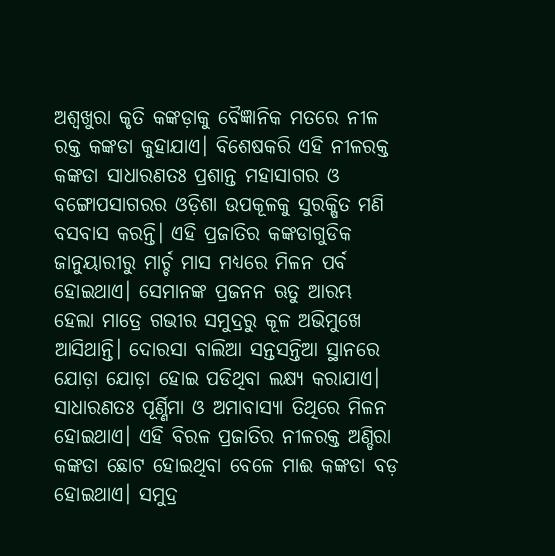ଅଶ୍ୱଖୁରା କୃତି କଙ୍କଡ଼ାକୁ ବୈଜ୍ଞାନିକ ମତରେ ନୀଳ ରକ୍ତ କଙ୍କଡା କୁହାଯାଏ। ବିଶେଷକରି ଏହି ନୀଳରକ୍ତ କଙ୍କଡା ସାଧାରଣତଃ ପ୍ରଶାନ୍ତ ମହାସାଗର ଓ ବଙ୍ଗୋପସାଗରର ଓଡ଼ିଶା ଉପକୂଳକୁ ସୁରକ୍ଷିତ ମଣି ବସବାସ କରନ୍ତି। ଏହି ପ୍ରଜାତିର କଙ୍କଡାଗୁଡିକ ଜାନୁୟାରୀରୁ ମାର୍ଚ୍ଚ ମାସ ମଧ୍ୟରେ ମିଳନ ପର୍ବ ହୋଇଥାଏ। ସେମାନଙ୍କ ପ୍ରଜନନ ଋତୁ ଆରମ୍ଭ ହେଲା ମାତ୍ରେ ଗଭୀର ସମୁଦ୍ରରୁ କୂଳ ଅଭିମୁଖେ ଆସିଥାନ୍ତି। ଦୋରସା ବାଲିଆ ସନ୍ତସନ୍ତିଆ ସ୍ଥାନରେ ଯୋଡ଼ା ଯୋଡ଼ା ହୋଇ ପଡିଥିବା ଲକ୍ଷ୍ୟ କରାଯାଏ। ସାଧାରଣତଃ ପୂର୍ଣ୍ଣିମା ଓ ଅମାବାସ୍ୟା ତିଥିରେ ମିଳନ ହୋଇଥାଏ। ଏହି ବିରଳ ପ୍ରଜାତିର ନୀଳରକ୍ତ ଅଣ୍ଡିରା କଙ୍କଡା ଛୋଟ ହୋଇଥିବା ବେଳେ ମାଈ କଙ୍କଡା ବଡ଼ ହୋଇଥାଏ। ସମୁଦ୍ର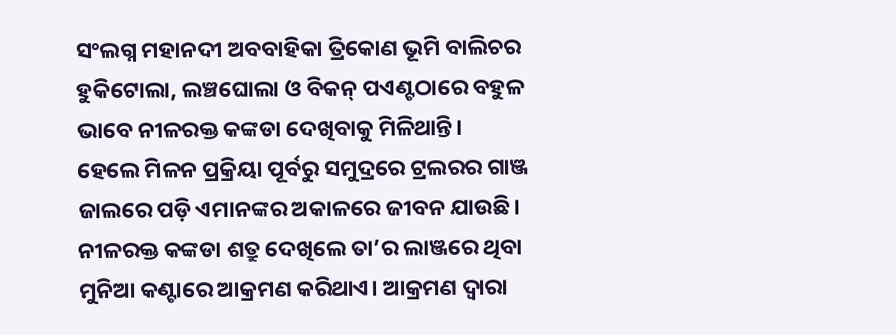ସଂଲଗ୍ନ ମହାନଦୀ ଅବବାହିକା ତ୍ରିକୋଣ ଭୂମି ବାଲିଚର ହୁକିଟୋଲା, ଲଞ୍ଚଘୋଲା ଓ ବିକନ୍ ପଏଣ୍ଟଠାରେ ବହୁଳ ଭାବେ ନୀଳରକ୍ତ କଙ୍କଡା ଦେଖିବାକୁ ମିଳିଥାନ୍ତି। ହେଲେ ମିଳନ ପ୍ରକ୍ରିୟା ପୂର୍ବରୁ ସମୁଦ୍ରରେ ଟ୍ରଲରର ଗାଞ୍ଜ ଜାଲରେ ପଡ଼ି ଏମାନଙ୍କର ଅକାଳରେ ଜୀବନ ଯାଉଛି। ନୀଳରକ୍ତ କଙ୍କଡା ଶତ୍ରୁ ଦେଖିଲେ ତା’ର ଲାଞ୍ଜରେ ଥିବା ମୁନିଆ କଣ୍ଟାରେ ଆକ୍ରମଣ କରିଥାଏ। ଆକ୍ରମଣ ଦ୍ୱାରା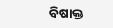ବିଷାକ୍ତ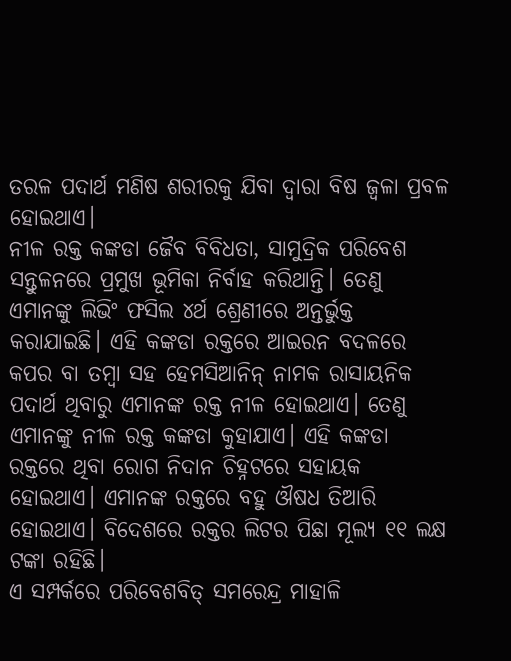ତରଳ ପଦାର୍ଥ ମଣିଷ ଶରୀରକୁ ଯିବା ଦ୍ୱାରା ବିଷ ଜ୍ୱଳା ପ୍ରବଳ ହୋଇଥାଏ।
ନୀଳ ରକ୍ତ କଙ୍କଡା ଜୈବ ବିବିଧତା, ସାମୁଦ୍ରିକ ପରିବେଶ ସନ୍ତୁଳନରେ ପ୍ରମୁଖ ଭୂମିକା ନିର୍ବାହ କରିଥାନ୍ତି। ତେଣୁ ଏମାନଙ୍କୁ ଲିଭିଂ ଫସିଲ ୪ର୍ଥ ଶ୍ରେଣୀରେ ଅନ୍ତର୍ଭୁକ୍ତ କରାଯାଇଛି। ଏହି କଙ୍କଡା ରକ୍ତରେ ଆଇରନ ବଦଳରେ କପର ବା ତମ୍ବା ସହ ହେମସିଆନିନ୍ ନାମକ ରାସାୟନିକ ପଦାର୍ଥ ଥିବାରୁ ଏମାନଙ୍କ ରକ୍ତ ନୀଳ ହୋଇଥାଏ। ତେଣୁ ଏମାନଙ୍କୁ ନୀଳ ରକ୍ତ କଙ୍କଡା କୁହାଯାଏ। ଏହି କଙ୍କଡା ରକ୍ତରେ ଥିବା ରୋଗ ନିଦାନ ଚିହ୍ନଟରେ ସହାୟକ ହୋଇଥାଏ। ଏମାନଙ୍କ ରକ୍ତରେ ବହୁ ଔଷଧ ତିଆରି ହୋଇଥାଏ। ବିଦେଶରେ ରକ୍ତର ଲିଟର ପିଛା ମୂଲ୍ୟ ୧୧ ଲକ୍ଷ ଟଙ୍କା ରହିଛି।
ଏ ସମ୍ପର୍କରେ ପରିବେଶବିତ୍ ସମରେନ୍ଦ୍ର ମାହାଳି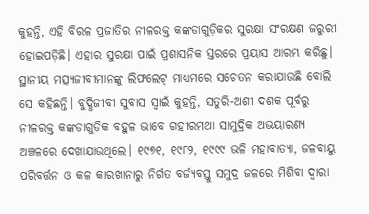କୁହନ୍ତି, ଏହି ବିରଳ ପ୍ରଜାତିର ନୀଳରକ୍ତ କଙ୍କଡାଗୁଡ଼ିକର ସୁରକ୍ଷା ସଂରକ୍ଷଣ ଜରୁରୀ ହୋଇପଡ଼ିଛି। ଏହାର ସୁରକ୍ଷା ପାଇଁ ପ୍ରଶାସନିକ ସ୍ତରରେ ପ୍ରୟାସ ଆରମ୍ଭ କରିଛୁ। ସ୍ଥାନୀୟ ମତ୍ସ୍ୟଜୀବୀମାନଙ୍କୁ ଲିଫଲେଟ୍ ମାଧ୍ୟମରେ ସଚେତନ କରାଯାଉଛି ବୋଲି ସେ କହିଛନ୍ତି। ବୁଦ୍ଧିଜୀବୀ ସୁବାସ ସ୍ବାଇଁ କୁହନ୍ତି, ସତୁରି-ଅଶୀ ଦଶକ ପୂର୍ବରୁ ନୀଳରକ୍ତ କଙ୍କଡାଗୁଡିକ ବହୁଳ ଭାବେ ଗହୀରମଥା ସାମୁଦ୍ରିକ ଅଭୟାରଣ୍ୟ ଅଞ୍ଚଳରେ ଦେଖାଯାଉଥିଲେ। ୧୯୭୧, ୧୯୮୨, ୧୯୯୯ ଭଳି ମହାବାତ୍ୟା, ଜଳବାୟୁ ପରିବର୍ତ୍ତନ ଓ କଳ କାରଖାନାରୁ ନିର୍ଗତ ବର୍ଜ୍ୟବସ୍ତୁ ସମୁଦ୍ର ଜଳରେ ମିଶିବା ଦ୍ୱାରା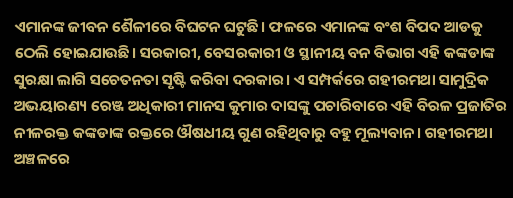ଏମାନଙ୍କ ଜୀବନ ଶୈଳୀରେ ବିଘଟନ ଘଟୁଛି। ଫଳରେ ଏମାନଙ୍କ ବଂଶ ବିପଦ ଆଡକୁ ଠେଲି ହୋଇଯାଉଛି। ସରକାରୀ, ବେସରକାରୀ ଓ ସ୍ଥାନୀୟ ବନ ବିଭାଗ ଏହି କଙ୍କଡାଙ୍କ ସୁରକ୍ଷା ଲାଗି ସଚେତନତା ସୃଷ୍ଟି କରିବା ଦରକାର। ଏ ସମ୍ପର୍କରେ ଗହୀରମଥା ସାମୁଦ୍ରିକ ଅଭୟାରଣ୍ୟ ରେଞ୍ଜ ଅଧିକାରୀ ମାନସ କୁମାର ଦାସଙ୍କୁ ପଚାରିବାରେ ଏହି ବିରଳ ପ୍ରଜାତିର ନୀଳରକ୍ତ କଙ୍କଡାଙ୍କ ରକ୍ତରେ ଔଷଧୀୟ ଗୁଣ ରହିଥିବାରୁ ବହୁ ମୂଲ୍ୟବାନ। ଗହୀରମଥା ଅଞ୍ଚଳରେ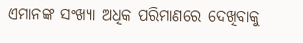ଏମାନଙ୍କ ସଂଖ୍ୟା ଅଧିକ ପରିମାଣରେ ଦେଖିବାକୁ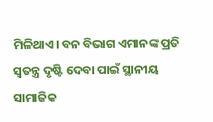ମିଳିଥାଏ। ବନ ବିଭାଗ ଏମାନଙ୍କ ପ୍ରତି ସ୍ବତନ୍ତ୍ର ଦୃଷ୍ଟି ଦେବା ପାଇଁ ସ୍ଥାନୀୟ ସାମାଜିକ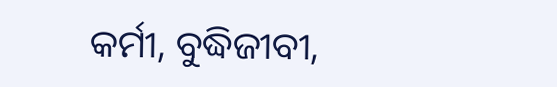କର୍ମୀ, ବୁଦ୍ଧିଜୀବୀ,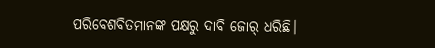ପରିବେଶବିତମାନଙ୍କ ପକ୍ଷରୁ ଦାବି ଜୋର୍ ଧରିଛି।